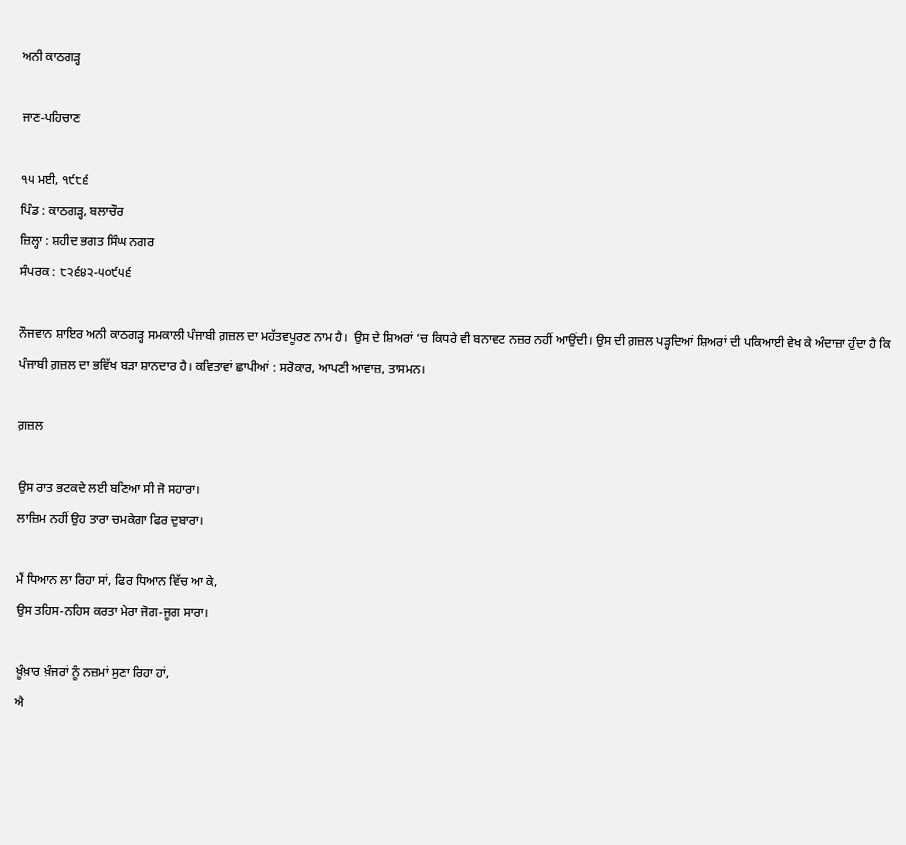ਅਨੀ ਕਾਠਗੜ੍ਹ

ਜਾਣ-ਪਹਿਚਾਣ

੧੫ ਮਈ, ੧੯੮੬
ਪਿੰਡ : ਕਾਠਗੜ੍ਹ, ਬਲਾਚੌਰ
ਜ਼ਿਲ੍ਹਾ : ਸ਼ਹੀਦ ਭਗਤ ਸਿੰਘ ਨਗਰ
ਸੰਪਰਕ : ੮੨੬੪੨-੫੦੯੫੬

ਨੌਜਵਾਨ ਸ਼ਾਇਰ ਅਨੀ ਕਾਠਗੜ੍ਹ ਸਮਕਾਲੀ ਪੰਜਾਬੀ ਗ਼ਜ਼ਲ ਦਾ ਮਹੱਤਵਪੂਰਣ ਨਾਮ ਹੈ।  ਉਸ ਦੇ ਸ਼ਿਅਰਾਂ ‘ਚ ਕਿਧਰੇ ਵੀ ਬਨਾਵਟ ਨਜ਼ਰ ਨਹੀਂ ਆਉਂਦੀ। ਉਸ ਦੀ ਗ਼ਜ਼ਲ ਪੜ੍ਹਦਿਆਂ ਸ਼ਿਅਰਾਂ ਦੀ ਪਕਿਆਈ ਵੇਖ ਕੇ ਅੰਦਾਜ਼ਾ ਹੁੰਦਾ ਹੈ ਕਿ ਪੰਜਾਬੀ ਗ਼ਜ਼ਲ ਦਾ ਭਵਿੱਖ ਬੜਾ ਸ਼ਾਨਦਾਰ ਹੈ। ਕਵਿਤਾਵਾਂ ਛਾਪੀਆਂ : ਸਰੋਕਾਰ, ਆਪਣੀ ਆਵਾਜ਼, ਤਾਸਮਨ।

ਗ਼ਜ਼ਲ

ਉਸ ਰਾਤ ਭਟਕਦੇ ਲਈ ਬਣਿਆ ਸੀ ਜੋ ਸਹਾਰਾ।
ਲਾਜ਼ਿਮ ਨਹੀਂ ਉਹ ਤਾਰਾ ਚਮਕੇਗਾ ਫਿਰ ਦੁਬਾਰਾ।

ਮੈਂ ਧਿਆਨ ਲਾ ਰਿਹਾ ਸਾਂ, ਫਿਰ ਧਿਆਨ ਵਿੱਚ ਆ ਕੇ,
ਉਸ ਤਹਿਸ-ਨਹਿਸ ਕਰਤਾ ਮੇਰਾ ਜੋਗ-ਜੂਗ ਸਾਰਾ।

ਖ਼ੂੰਖ਼ਾਰ ਖ਼ੰਜਰਾਂ ਨੂੰ ਨਜ਼ਮਾਂ ਸੁਣਾ ਰਿਹਾ ਹਾਂ,
ਐ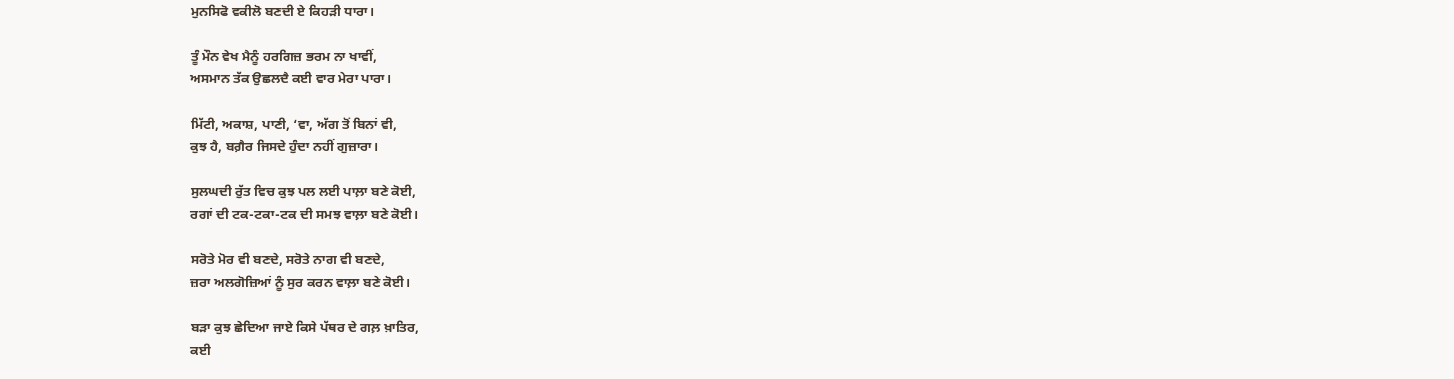ਮੁਨਸਿਫੋ ਵਕੀਲੋ ਬਣਦੀ ਏ ਕਿਹੜੀ ਧਾਰਾ।

ਤੂੰ ਮੌਨ ਵੇਖ ਮੈਨੂੰ ਹਰਗਿਜ਼ ਭਰਮ ਨਾ ਖਾਵੀਂ,
ਅਸਮਾਨ ਤੱਕ ਉਛਲਦੈ ਕਈ ਵਾਰ ਮੇਰਾ ਪਾਰਾ।

ਮਿੱਟੀ, ਅਕਾਸ਼, ਪਾਣੀ, ‘ਵਾ, ਅੱਗ ਤੋਂ ਬਿਨਾਂ ਵੀ,
ਕੁਝ ਹੈ, ਬਗ਼ੈਰ ਜਿਸਦੇ ਹੁੰਦਾ ਨਹੀਂ ਗੁਜ਼ਾਰਾ।

ਸੁਲਘਦੀ ਰੁੱਤ ਵਿਚ ਕੁਝ ਪਲ ਲਈ ਪਾਲ਼ਾ ਬਣੇ ਕੋਈ,
ਰਗਾਂ ਦੀ ਟਕ-ਟਕਾ-ਟਕ ਦੀ ਸਮਝ ਵਾਲ਼ਾ ਬਣੇ ਕੋਈ।

ਸਰੋਤੇ ਮੋਰ ਵੀ ਬਣਦੇ, ਸਰੋਤੇ ਨਾਗ ਵੀ ਬਣਦੇ,
ਜ਼ਰਾ ਅਲਗੋਜ਼ਿਆਂ ਨੂੰ ਸੁਰ ਕਰਨ ਵਾਲ਼ਾ ਬਣੇ ਕੋਈ।

ਬੜਾ ਕੁਝ ਛੇਦਿਆ ਜਾਏ ਕਿਸੇ ਪੱਥਰ ਦੇ ਗਲ਼ ਖ਼ਾਤਿਰ,
ਕਈ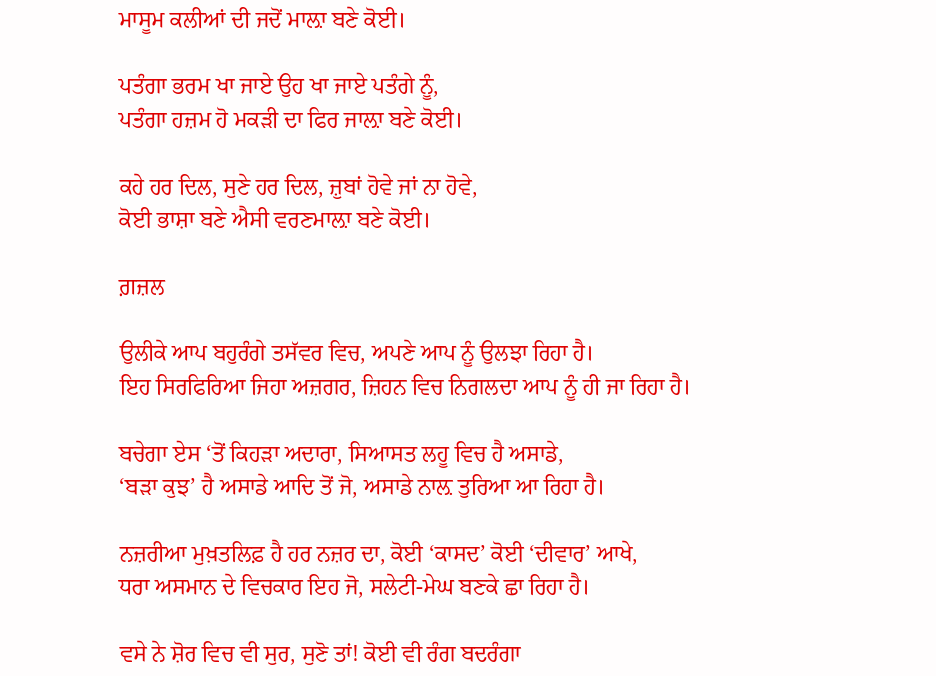ਮਾਸੂਮ ਕਲੀਆਂ ਦੀ ਜਦੋਂ ਮਾਲ਼ਾ ਬਣੇ ਕੋਈ।

ਪਤੰਗਾ ਭਰਮ ਖਾ ਜਾਏ ਉਹ ਖਾ ਜਾਏ ਪਤੰਗੇ ਨੂੰ,
ਪਤੰਗਾ ਹਜ਼ਮ ਹੋ ਮਕੜੀ ਦਾ ਫਿਰ ਜਾਲ਼ਾ ਬਣੇ ਕੋਈ।

ਕਹੇ ਹਰ ਦਿਲ, ਸੁਣੇ ਹਰ ਦਿਲ, ਜ਼ੁਬਾਂ ਹੋਵੇ ਜਾਂ ਨਾ ਹੋਵੇ,
ਕੋਈ ਭਾਸ਼ਾ ਬਣੇ ਐਸੀ ਵਰਣਮਾਲ਼ਾ ਬਣੇ ਕੋਈ।

ਗ਼ਜ਼ਲ

ਉਲੀਕੇ ਆਪ ਬਹੁਰੰਗੇ ਤਸੱਵਰ ਵਿਚ, ਅਪਣੇ ਆਪ ਨੂੰ ਉਲਝਾ ਰਿਹਾ ਹੈ।
ਇਹ ਸਿਰਫਿਰਿਆ ਜਿਹਾ ਅਜ਼ਗਰ, ਜ਼ਿਹਨ ਵਿਚ ਨਿਗਲਦਾ ਆਪ ਨੂੰ ਹੀ ਜਾ ਰਿਹਾ ਹੈ।

ਬਚੇਗਾ ਏਸ ‘ਤੋਂ ਕਿਹੜਾ ਅਦਾਰਾ, ਸਿਆਸਤ ਲਹੂ ਵਿਚ ਹੈ ਅਸਾਡੇ,
‘ਬੜਾ ਕੁਝ’ ਹੈ ਅਸਾਡੇ ਆਦਿ ਤੋਂ ਜੋ, ਅਸਾਡੇ ਨਾਲ਼ ਤੁਰਿਆ ਆ ਰਿਹਾ ਹੈ।

ਨਜ਼ਰੀਆ ਮੁਖ਼ਤਲਿਫ਼ ਹੈ ਹਰ ਨਜ਼ਰ ਦਾ, ਕੋਈ ‘ਕਾਸਦ’ ਕੋਈ ‘ਦੀਵਾਰ’ ਆਖੇ,
ਧਰਾ ਅਸਮਾਨ ਦੇ ਵਿਚਕਾਰ ਇਹ ਜੋ, ਸਲੇਟੀ-ਮੇਘ ਬਣਕੇ ਛਾ ਰਿਹਾ ਹੈ।

ਵਸੇ ਨੇ ਸ਼ੋਰ ਵਿਚ ਵੀ ਸੁਰ, ਸੁਣੋ ਤਾਂ! ਕੋਈ ਵੀ ਰੰਗ ਬਦਰੰਗਾ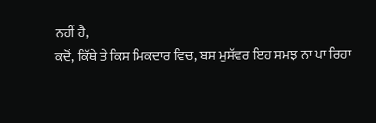ਨਹੀਂ ਹੈ,
ਕਦੋਂ, ਕਿੱਥੇ ਤੇ ਕਿਸ ਮਿਕਦਾਰ ਵਿਚ, ਬਸ ਮੁਸੱਵਰ ਇਹ ਸਮਝ ਨਾ ਪਾ ਰਿਹਾ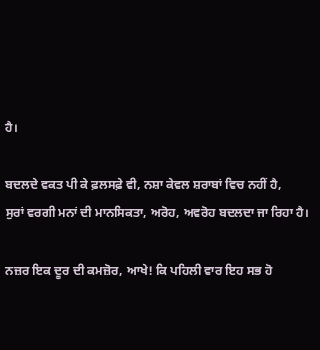ਹੈ।

ਬਦਲਦੇ ਵਕਤ ਪੀ ਕੇ ਫ਼ਲਸਫ਼ੇ ਵੀ, ਨਸ਼ਾ ਕੇਵਲ ਸ਼ਰਾਬਾਂ ਵਿਚ ਨਹੀਂ ਹੈ,
ਸੁਰਾਂ ਵਰਗੀ ਮਨਾਂ ਦੀ ਮਾਨਸਿਕਤਾ, ਅਰੋਹ, ਅਵਰੋਹ ਬਦਲਦਾ ਜਾ ਰਿਹਾ ਹੈ।

ਨਜ਼ਰ ਇਕ ਦੂਰ ਦੀ ਕਮਜ਼ੋਰ, ਆਖੇ! ਕਿ ਪਹਿਲੀ ਵਾਰ ਇਹ ਸਭ ਹੋ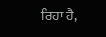ਰਿਹਾ ਹੈ,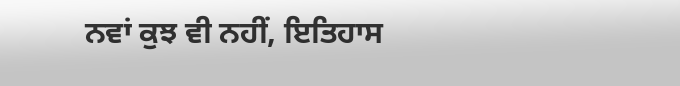ਨਵਾਂ ਕੁਝ ਵੀ ਨਹੀਂ, ਇਤਿਹਾਸ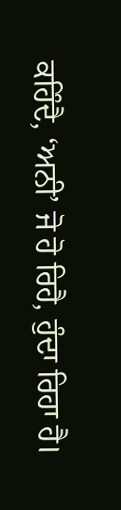ਕਹਿੰਦੈ, ‘ਅਨੀ’ ਜੋ ਹੋ ਰਿਹੈ, ਹੁੰਦਾ ਰਿਹਾ ਹੈ।